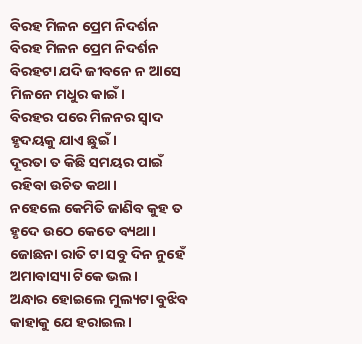ବିରହ ମିଳନ ପ୍ରେମ ନିଦର୍ଶନ
ବିରହ ମିଳନ ପ୍ରେମ ନିଦର୍ଶନ
ବିରହଟା ଯଦି ଜୀବନେ ନ ଆସେ
ମିଳନେ ମଧୁର କାଇଁ।
ବିରହର ପରେ ମିଳନର ସ୍ୱାଦ
ହୃଦୟକୁ ଯାଏ ଛୁଇଁ।
ଦୂରତା ତ କିଛି ସମୟର ପାଇଁ
ରହିବା ଉଚିତ କଥା।
ନହେଲେ କେମିତି ଜାଣିବ କୁହ ତ
ହୃଦେ ଉଠେ କେତେ ବ୍ୟଥା।
ଜୋଛନା ରାତି ଟା ସବୁ ଦିନ ନୁହେଁ
ଅମାବାସ୍ୟା ଟିକେ ଭଲ।
ଅନ୍ଧାର ହୋଇଲେ ମୁଲ୍ୟଟା ବୁଝିବ
କାହାକୁ ଯେ ହରାଇଲ।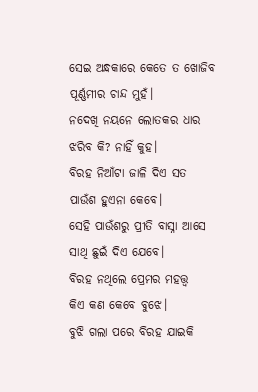ସେଇ ଅନ୍ଧକାରେ କେତେ ତ ଖୋଜିବ
ପୂର୍ଣ୍ଣମୀର ଚାନ୍ଦ ମୁହଁ।
ନଦେଖି ନୟନେ ଲୋତକର ଧାର
ଝରିବ କି? ନାହିଁ କୁହ।
ବିରହ ନିଆଁଟା ଜାଳି ଦିଏ ସତ
ପାଉଁଶ ହୁଏନା କେବେ।
ସେହି ପାଉଁଶରୁ ପ୍ରୀତି ବାସ୍ନା ଆସେ
ସାଥି ଛୁଇଁ ଦିଏ ଯେବେ।
ବିରହ ନଥିଲେ ପ୍ରେମର ମହତ୍ତ୍ୱ
କିଏ କଣ କେବେ ବୁଝେ।
ବୁଝି ଗଲା ପରେ ବିରହ ଯାଇକି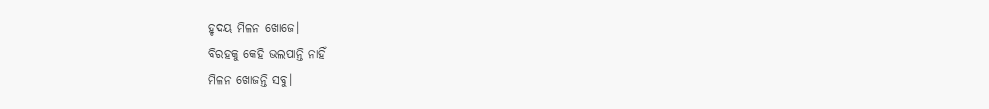ହୃଦୟ ମିଳନ ଖୋଜେ।
ବିରହକୁ କେହି ଭଲପାନ୍ତି ନାହିଁ
ମିଳନ ଖୋଜନ୍ତି ସବୁ।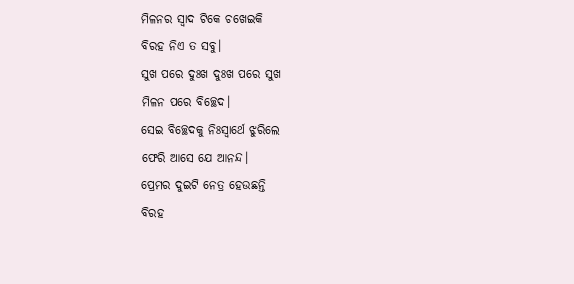ମିଳନର ସ୍ୱାଦ ଟିକେ ଚଖେଇକି
ବିରହ ନିଏ ତ ସବୁ।
ସୁଖ ପରେ ଦୁଃଖ ଦୁଃଖ ପରେ ସୁଖ
ମିଳନ ପରେ ବିଚ୍ଛେଦ।
ସେଇ ବିଚ୍ଛେଦକୁ ନିଃସ୍ୱାର୍ଥେ ଝୁରିଲେ
ଫେରି ଆସେ ଯେ ଆନନ୍ଦ।
ପ୍ରେମର ଦୁଇଟି ନେତ୍ର ହେଉଛନ୍ତି
ବିରହ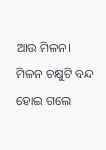ଆଉ ମିଳନ।
ମିଳନ ଚକ୍ଷୁଟି ବନ୍ଦ ହୋଇ ଗଲେ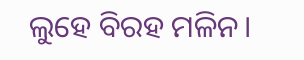ଲୁହେ ବିରହ ମଳିନ।